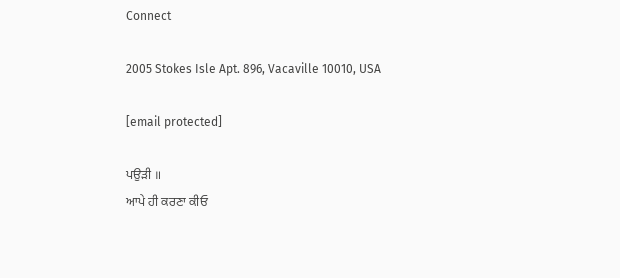Connect

2005 Stokes Isle Apt. 896, Vacaville 10010, USA

[email protected]

ਪਉੜੀ ॥
ਆਪੇ ਹੀ ਕਰਣਾ ਕੀਓ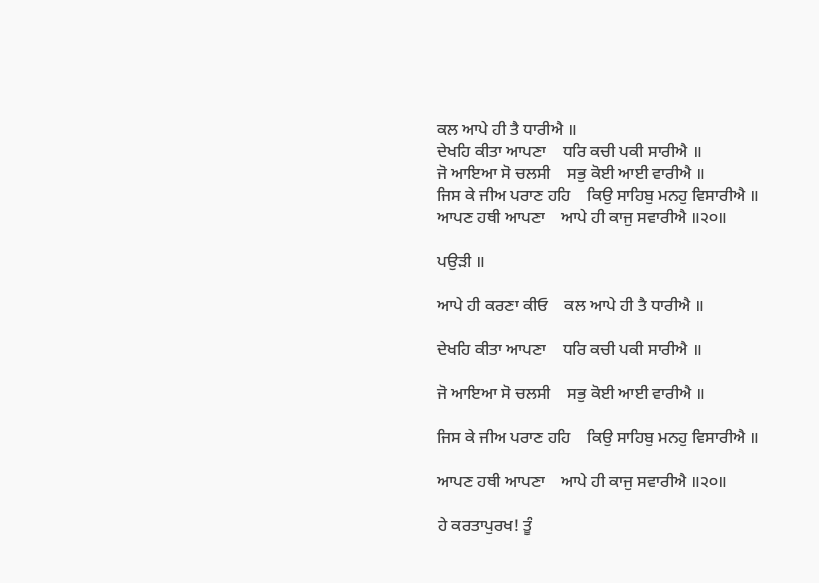ਕਲ ਆਪੇ ਹੀ ਤੈ ਧਾਰੀਐ ॥
ਦੇਖਹਿ ਕੀਤਾ ਆਪਣਾ    ਧਰਿ ਕਚੀ ਪਕੀ ਸਾਰੀਐ ॥
ਜੋ ਆਇਆ ਸੋ ਚਲਸੀ    ਸਭੁ ਕੋਈ ਆਈ ਵਾਰੀਐ ॥
ਜਿਸ ਕੇ ਜੀਅ ਪਰਾਣ ਹਹਿ    ਕਿਉ ਸਾਹਿਬੁ ਮਨਹੁ ਵਿਸਾਰੀਐ ॥
ਆਪਣ ਹਥੀ ਆਪਣਾ    ਆਪੇ ਹੀ ਕਾਜੁ ਸਵਾਰੀਐ ॥੨੦॥

ਪਉੜੀ ॥

ਆਪੇ ਹੀ ਕਰਣਾ ਕੀਓ    ਕਲ ਆਪੇ ਹੀ ਤੈ ਧਾਰੀਐ ॥

ਦੇਖਹਿ ਕੀਤਾ ਆਪਣਾ    ਧਰਿ ਕਚੀ ਪਕੀ ਸਾਰੀਐ ॥

ਜੋ ਆਇਆ ਸੋ ਚਲਸੀ    ਸਭੁ ਕੋਈ ਆਈ ਵਾਰੀਐ ॥

ਜਿਸ ਕੇ ਜੀਅ ਪਰਾਣ ਹਹਿ    ਕਿਉ ਸਾਹਿਬੁ ਮਨਹੁ ਵਿਸਾਰੀਐ ॥

ਆਪਣ ਹਥੀ ਆਪਣਾ    ਆਪੇ ਹੀ ਕਾਜੁ ਸਵਾਰੀਐ ॥੨੦॥

ਹੇ ਕਰਤਾਪੁਰਖ! ਤੂੰ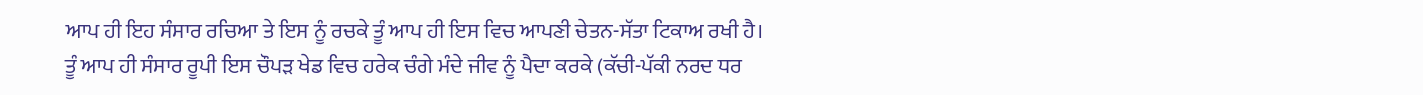ਆਪ ਹੀ ਇਹ ਸੰਸਾਰ ਰਚਿਆ ਤੇ ਇਸ ਨੂੰ ਰਚਕੇ ਤੂੰ ਆਪ ਹੀ ਇਸ ਵਿਚ ਆਪਣੀ ਚੇਤਨ-ਸੱਤਾ ਟਿਕਾਅ ਰਖੀ ਹੈ।
ਤੂੰ ਆਪ ਹੀ ਸੰਸਾਰ ਰੂਪੀ ਇਸ ਚੌਪੜ ਖੇਡ ਵਿਚ ਹਰੇਕ ਚੰਗੇ ਮੰਦੇ ਜੀਵ ਨੂੰ ਪੈਦਾ ਕਰਕੇ (ਕੱਚੀ-ਪੱਕੀ ਨਰਦ ਧਰ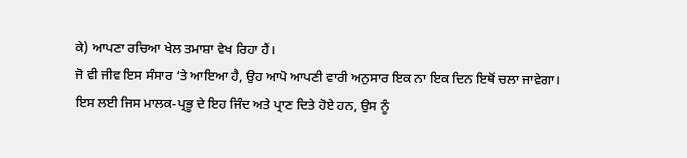ਕੇ) ਆਪਣਾ ਰਚਿਆ ਖੇਲ ਤਮਾਸ਼ਾ ਵੇਖ ਰਿਹਾ ਹੈਂ।
ਜੋ ਵੀ ਜੀਵ ਇਸ ਸੰਸਾਰ ‘ਤੇ ਆਇਆ ਹੈ, ਉਹ ਆਪੋ ਆਪਣੀ ਵਾਰੀ ਅਨੁਸਾਰ ਇਕ ਨਾ ਇਕ ਦਿਨ ਇਥੋਂ ਚਲਾ ਜਾਵੇਗਾ।
ਇਸ ਲਈ ਜਿਸ ਮਾਲਕ-ਪ੍ਰਭੂ ਦੇ ਇਹ ਜਿੰਦ ਅਤੇ ਪ੍ਰਾਣ ਦਿਤੇ ਹੋਏ ਹਨ, ਉਸ ਨੂੰ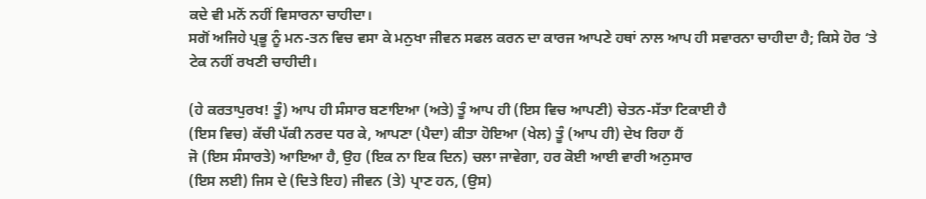ਕਦੇ ਵੀ ਮਨੋਂ ਨਹੀਂ ਵਿਸਾਰਨਾ ਚਾਹੀਦਾ।
ਸਗੋਂ ਅਜਿਹੇ ਪ੍ਰਭੂ ਨੂੰ ਮਨ-ਤਨ ਵਿਚ ਵਸਾ ਕੇ ਮਨੁਖਾ ਜੀਵਨ ਸਫਲ ਕਰਨ ਦਾ ਕਾਰਜ ਆਪਣੇ ਹਥਾਂ ਨਾਲ ਆਪ ਹੀ ਸਵਾਰਨਾ ਚਾਹੀਦਾ ਹੈ; ਕਿਸੇ ਹੋਰ ‘ਤੇ ਟੇਕ ਨਹੀਂ ਰਖਣੀ ਚਾਹੀਦੀ।

(ਹੇ ਕਰਤਾਪੁਰਖ! ਤੂੰ) ਆਪ ਹੀ ਸੰਸਾਰ ਬਣਾਇਆ (ਅਤੇ) ਤੂੰ ਆਪ ਹੀ (ਇਸ ਵਿਚ ਆਪਣੀ) ਚੇਤਨ-ਸੱਤਾ ਟਿਕਾਈ ਹੈ
(ਇਸ ਵਿਚ) ਕੱਚੀ ਪੱਕੀ ਨਰਦ ਧਰ ਕੇ, ਆਪਣਾ (ਪੈਦਾ) ਕੀਤਾ ਹੋਇਆ (ਖੇਲ) ਤੂੰ (ਆਪ ਹੀ) ਦੇਖ ਰਿਹਾ ਹੈਂ
ਜੋ (ਇਸ ਸੰਸਾਰਤੇ) ਆਇਆ ਹੈ, ਉਹ (ਇਕ ਨਾ ਇਕ ਦਿਨ) ਚਲਾ ਜਾਵੇਗਾ, ਹਰ ਕੋਈ ਆਈ ਵਾਰੀ ਅਨੁਸਾਰ
(ਇਸ ਲਈ) ਜਿਸ ਦੇ (ਦਿਤੇ ਇਹ) ਜੀਵਨ (ਤੇ) ਪ੍ਰਾਣ ਹਨ, (ਉਸ)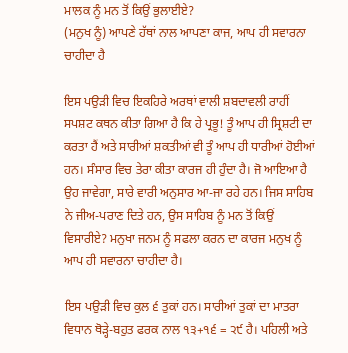ਮਾਲਕ ਨੂੰ ਮਨ ਤੋਂ ਕਿਉਂ ਭੁਲਾਈਏ?
(ਮਨੁਖ ਨੂੰ) ਆਪਣੇ ਹੱਥਾਂ ਨਾਲ ਆਪਣਾ ਕਾਜ, ਆਪ ਹੀ ਸਵਾਰਨਾ ਚਾਹੀਦਾ ਹੈ

ਇਸ ਪਉੜੀ ਵਿਚ ਇਕਹਿਰੇ ਅਰਥਾਂ ਵਾਲੀ ਸ਼ਬਦਾਵਲੀ ਰਾਹੀਂ ਸਪਸ਼ਟ ਕਥਨ ਕੀਤਾ ਗਿਆ ਹੈ ਕਿ ਹੇ ਪ੍ਰਭੂ! ਤੂੰ ਆਪ ਹੀ ਸ੍ਰਿਸ਼ਟੀ ਦਾ ਕਰਤਾ ਹੈਂ ਅਤੇ ਸਾਰੀਆਂ ਸ਼ਕਤੀਆਂ ਵੀ ਤੂੰ ਆਪ ਹੀ ਧਾਰੀਆਂ ਹੋਈਆਂ ਹਨ। ਸੰਸਾਰ ਵਿਚ ਤੇਰਾ ਕੀਤਾ ਕਾਰਜ ਹੀ ਹੁੰਦਾ ਹੈ। ਜੋ ਆਇਆ ਹੈ ਉਹ ਜਾਵੇਗਾ, ਸਾਰੇ ਵਾਰੀ ਅਨੁਸਾਰ ਆ-ਜਾ ਰਹੇ ਹਨ। ਜਿਸ ਸਾਹਿਬ ਨੇ ਜੀਅ-ਪਰਾਣ ਦਿਤੇ ਹਨ, ਉਸ ਸਾਹਿਬ ਨੂੰ ਮਨ ਤੋਂ ਕਿਉਂ ਵਿਸਾਰੀਏ? ਮਨੁਖਾ ਜਨਮ ਨੂੰ ਸਫਲਾ ਕਰਨ ਦਾ ਕਾਰਜ ਮਨੁਖ ਨੂੰ ਆਪ ਹੀ ਸਵਾਰਨਾ ਚਾਹੀਦਾ ਹੈ।

ਇਸ ਪਉੜੀ ਵਿਚ ਕੁਲ ੬ ਤੁਕਾਂ ਹਨ। ਸਾਰੀਆਂ ਤੁਕਾਂ ਦਾ ਮਾਤਰਾ ਵਿਧਾਨ ਥੋੜ੍ਹੇ-ਬਹੁਤ ਫਰਕ ਨਾਲ ੧੩+੧੬ = ੨੯ ਹੈ। ਪਹਿਲੀ ਅਤੇ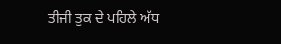ਤੀਜੀ ਤੁਕ ਦੇ ਪਹਿਲੇ ਅੱਧ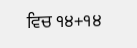ਵਿਚ ੧੪+੧੪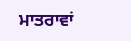ਮਾਤਰਾਵਾਂ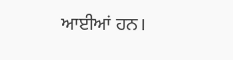ਆਈਆਂ ਹਨ।